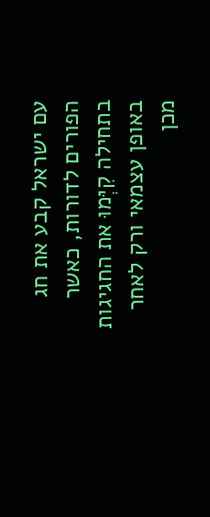עם ישראל קבע את חג הפורים לדורות, כאשר בתחילה קִיְּמוּ את החגיגות באופן עצמאי ורק לאחר מכן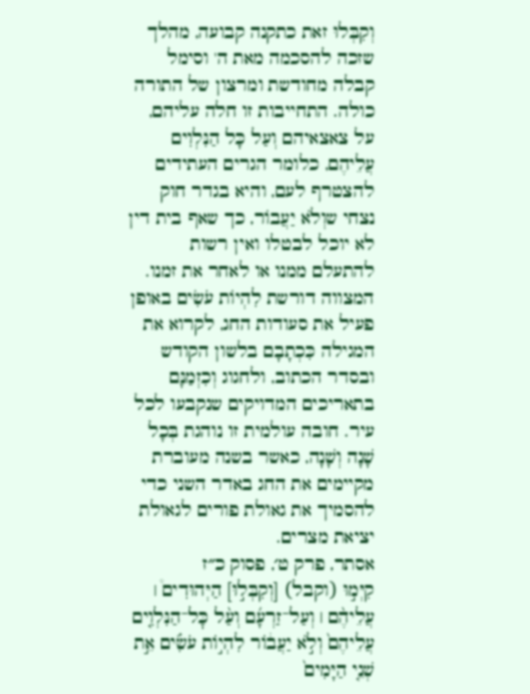וְקִבְּלוּ זאת כתקנה קבועה, מהלך שזכה להסכמה מאת ה' וסימל קבלה מחודשת ומרצון של התורה כולה. התחייבות זו חלה עליהם, על צאצאיהם וְעַל כָּל הַנִּלְוִים עֲלֵיהֶם, כלומר הגרים העתידים להצטרף לעם, והיא בגדר חוק נצחי שוְלֹא יַעֲבוֹר, כך שאף בית דין לא יוכל לבטלו ואין רשות להתעלם ממנו או לאחר את זמנו. המצווה דורשת לִהְיוֹת עֹשִׂים באופן פעיל את סעודות החג, לקרוא את המגילה כִּכְתָבָם בלשון הקודש ובסדר הכתוב, ולחגוג וְכִזְמַנָּם בתאריכים המדויקים שנקבעו לכל עיר. חובה עולמית זו נוהגת בְּכָל שָׁנָה וְשָׁנָה, כאשר בשנה מעוברת מקיימים את החג באדר השני כדי להסמיך את גאולת פורים לגאולת יציאת מצרים.
אסתר, פרק ט׳, פסוק כ״ז
קִיְּמ֣וּ (וקבל) [וְקִבְּל֣וּ] הַיְּהוּדִים֩ ׀ עֲלֵיהֶ֨ם ׀ וְעַל־זַרְעָ֜ם וְעַ֨ל כׇּל־הַנִּלְוִ֤ים עֲלֵיהֶם֙ וְלֹ֣א יַעֲב֔וֹר לִהְי֣וֹת עֹשִׂ֗ים אֵ֣ת שְׁנֵ֤י הַיָּמִים֙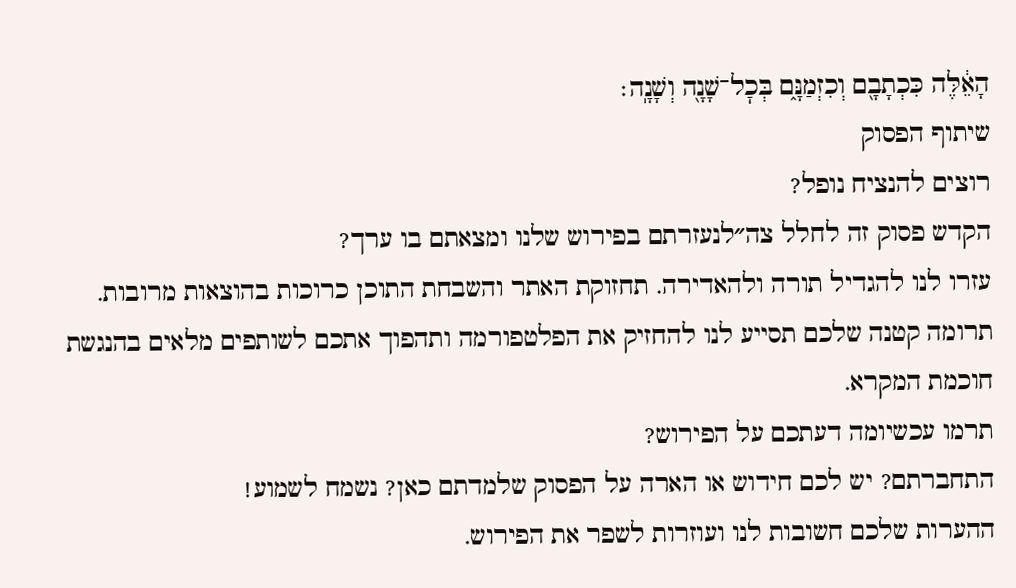הָאֵ֔לֶּה כִּכְתָבָ֖ם וְכִזְמַנָּ֑ם בְּכׇל־שָׁנָ֖ה וְשָׁנָֽה׃
שיתוף הפסוק
רוצים להנציח נופל?
הקדש פסוק זה לחלל צה״לנעזרתם בפירוש שלנו ומצאתם בו ערך?
עזרו לנו להגדיל תורה ולהאדירה. תחזוקת האתר והשבחת התוכן כרוכות בהוצאות מרובות. תרומה קטנה שלכם תסייע לנו להחזיק את הפלטפורמה ותהפוך אתכם לשותפים מלאים בהנגשת חוכמת המקרא.
תרמו עכשיומה דעתכם על הפירוש?
התחברתם? יש לכם חידוש או הארה על הפסוק שלמדתם כאן? נשמח לשמוע!
ההערות שלכם חשובות לנו ועוזרות לשפר את הפירוש.